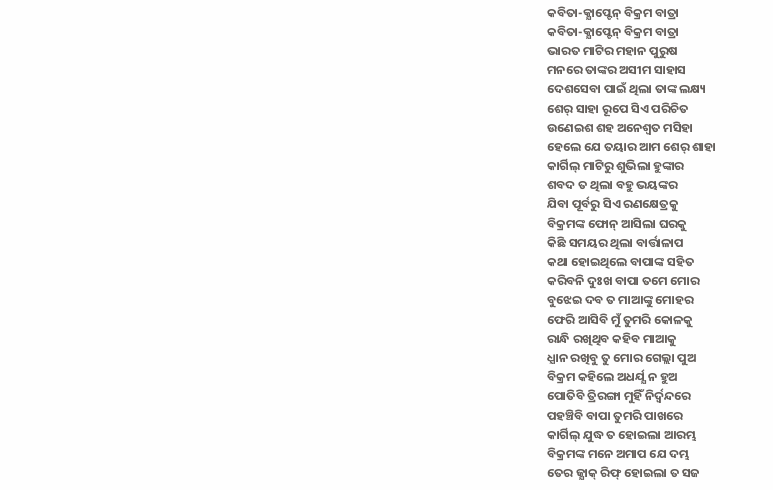କବିତା-କ୍ଯାପ୍ଟେନ୍ ବିକ୍ରମ ବାତ୍ରା
କବିତା-କ୍ଯାପ୍ଟେନ୍ ବିକ୍ରମ ବାତ୍ରା
ଭାରତ ମାଟିର ମହାନ ପୁରୁଷ
ମନରେ ତାଙ୍କର ଅସୀମ ସାହାସ
ଦେଶସେବା ପାଇଁ ଥିଲା ତାଙ୍କ ଲକ୍ଷ୍ୟ
ଶେର୍ ସାହା ରୂପେ ସିଏ ପରିଚିତ
ଉଣେଇଶ ଶହ ଅନେଶ୍ବତ ମସିହା
ହେଲେ ଯେ ତୟାର ଆମ ଶେର୍ ଶାହା
କାର୍ଗିଲ୍ ମାଟିରୁ ଶୁଭିଲା ହୁଙ୍କାର
ଶବଦ ତ ଥିଲା ବହୁ ଭୟଙ୍କର
ଯିବା ପୂର୍ବରୁ ସିଏ ରଣକ୍ଷେତ୍ରକୁ
ବିକ୍ରମଙ୍କ ଫୋନ୍ ଆସିଲା ଘରକୁ
କିଛି ସମୟର ଥିଲା ବାର୍ତ୍ତାଳାପ
କଥା ହୋଇଥିଲେ ବାପାଙ୍କ ସହିତ
କରିବନି ଦୁଃଖ ବାପା ତମେ ମୋର
ବୁଝେଇ ଦବ ତ ମାଆଙ୍କୁ ମୋହର
ଫେରି ଆସିବି ମୁଁ ତୁମରି କୋଳକୁ
ରାନ୍ଧି ରଖିଥିବ କହିବ ମାଆକୁ
ଧ୍ଯାନ ରଖିବୁ ତୁ ମୋର ଗେଲ୍ଲା ପୁଅ
ବିକ୍ରମ କହିଲେ ଅଧର୍ଯ୍ଯ ନ ହୁଅ
ପୋତିବି ତ୍ରିରଙ୍ଗା ମୁହିଁ ନିର୍ଦ୍ୱନ୍ଦରେ
ପହଞ୍ଚିବି ବାପା ତୁମରି ପାଖରେ
କାର୍ଗିଲ୍ ଯୁଦ୍ଧ ତ ହୋଇଲା ଆରମ୍ଭ
ବିକ୍ରମଙ୍କ ମନେ ଅମାପ ଯେ ଦମ୍ଭ
ତେର ଜ୍ଯାକ୍ ରିଫ୍ ହୋଇଲା ତ ସଜ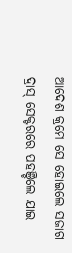ଆଦେଶ କ୍ରମେ ସେ ହୋଇଲେ ସଜାଗ
ଦ୍ରାସ୍ ସେକ୍ଟରରେ ପହଞ୍ଚିଲେ ଯାଇ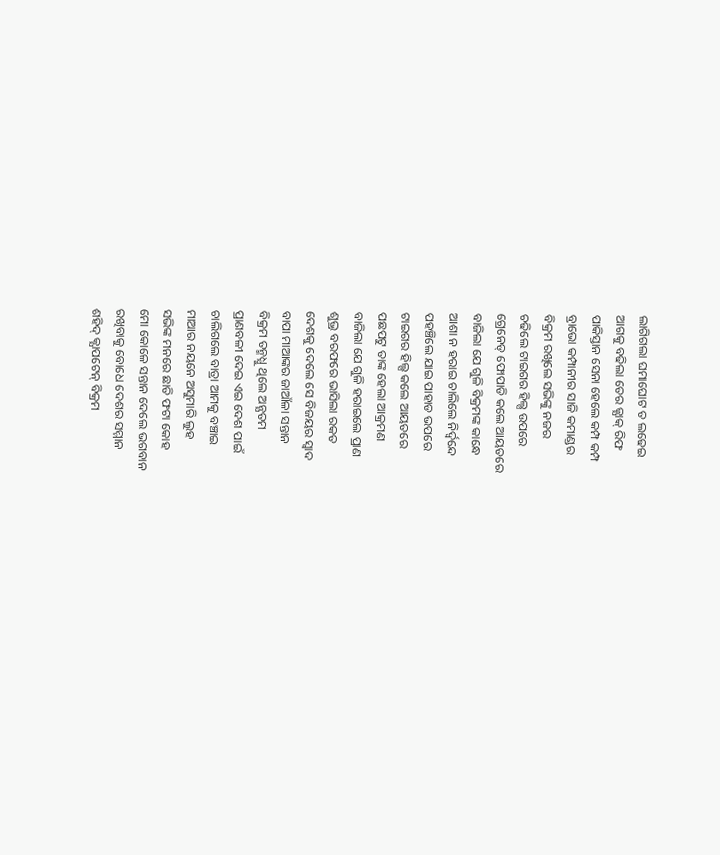ଲାଗିଗଲା ଘମାଘୋଟ ତ ଲଢେଇ
ଆଗକୁ ବଢିଲା ତେର ଜ୍ଯାକ୍ ରିଫ
ପାକିସ୍ତାନ ସେନା ହେଲେ କମ୍ପ କମ୍ପ
ବ୍ରାଭୋ କମ୍ପାନୀର ସାଜି କମାଣ୍ଡର
ବିକ୍ରମ ରଖିଲେ ସଭିଙ୍କୁ ନଜର
ଚଢିଲେ ଟାଇଗର ହିଲ୍ସ ଉପରେ
ଗ୍ରେନେଡ୍ ଫୋପାଡି କଲେ ଆୟତରେ
ବାଜିଲା ଯେ ଗୁଳି ବିକ୍ରମଙ୍କ କାନ୍ଧେ
ଆଶା ନ ହରାଇ ଚାଲିଲେ ନିର୍ଦ୍ୱନ୍ଦେ
ପହଞ୍ଚିଲେ ଯାଇ ପାହାଡ ଭପରେ
ଟାଇଗର ହିଲ୍ସ କଲେ ଆୟତରେ
ପଛପଟୁ ତାଙ୍କ ହେଲା ଆକ୍ରମଣ
ବାଜିଲା ଯେ ଗୁଳି ହରାଇଲେ ପ୍ରାଣ
ଶୁଭ୍ର ବରଫରେ ଭାସିଲା ରକତ
ଦେଶକୁ ଦେଲେ ସେ ବିଜୟର ସ୍ୱାଦ
ବାପା ମାଆଙ୍କର ଜାଆଁଳା ସନ୍ତାନ
ବିକ୍ରମ ତନ୍ମଧ୍ଯୁ ଥିଲେ ଅନ୍ଯତମ
ପ୍ରାଣବଳୀ ଦେଇ ଏଇ ଦେଶ ପାଇଁ
ଚାଲିଗଲେ ବାତ୍ରା ଆମକୁ ବଞ୍ଚାଇ
ମାଆର ନୟନେ ଅସୁମାରି ଲୁହ
ସଭିଙ୍କ ମନରେ ଛାତି ଫଟା କୋହ
ମୋ କୋଳେ ସନ୍ତାନ ଦେଲେ ଭଗବାନ
ରଖିବାକୁ ବୋଧେ ଦେଶର ସମ୍ମାନ
ଶହିଦ୍ କ୍ଯାପଟେନ୍ ବିକ୍ରମ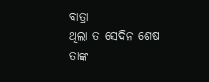ବାତ୍ରା
ଥିଲା ତ ସେଦିନ ଶେଷ ତାଙ୍କ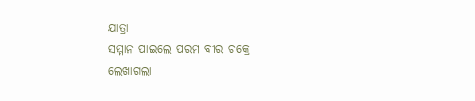ଯାତ୍ରା
ସମ୍ମାନ ପାଇଲେ ପରମ ବୀର ଚକ୍ରେ
ଲେଖାଗଲା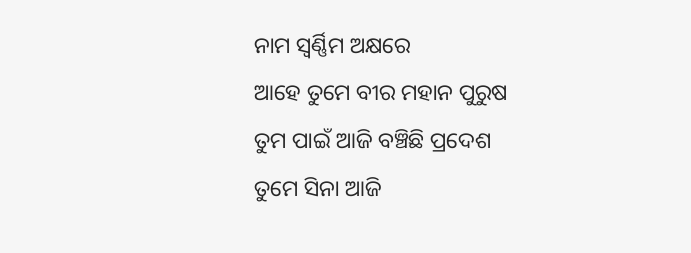ନାମ ସ୍ୱର୍ଣ୍ଣିମ ଅକ୍ଷରେ
ଆହେ ତୁମେ ବୀର ମହାନ ପୁରୁଷ
ତୁମ ପାଇଁ ଆଜି ବଞ୍ଚିଛି ପ୍ରଦେଶ
ତୁମେ ସିନା ଆଜି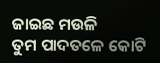ଜାଇଛ ମଉଳି
ତୁମ ପାଦତଳେ କୋଟି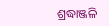ଶ୍ରଦ୍ଧାଞ୍ଜଳି